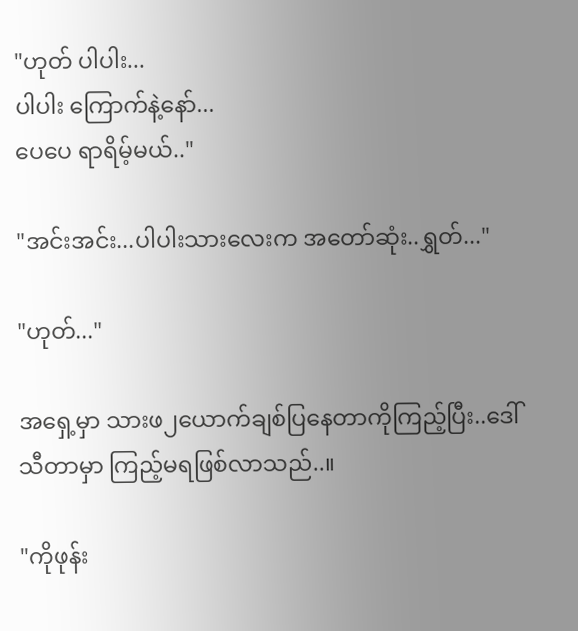"ဟုတ် ပါပါး...
ပါပါး ကြောက်နဲ့နော်...
ပေပေ ရာရိမ့်မယ်.."

"အင်းအင်း...ပါပါးသားလေးက အတော်ဆုံး..ရွှတ်..."

"ဟုတ်..."

အရှေ့မှာ သားဖ၂ယောက်ချစ်ပြနေတာကိုကြည့်ပြီး..ဒေါ်သီတာမှာ ကြည့်မရဖြစ်လာသည်..။

"ကိုဖုန်း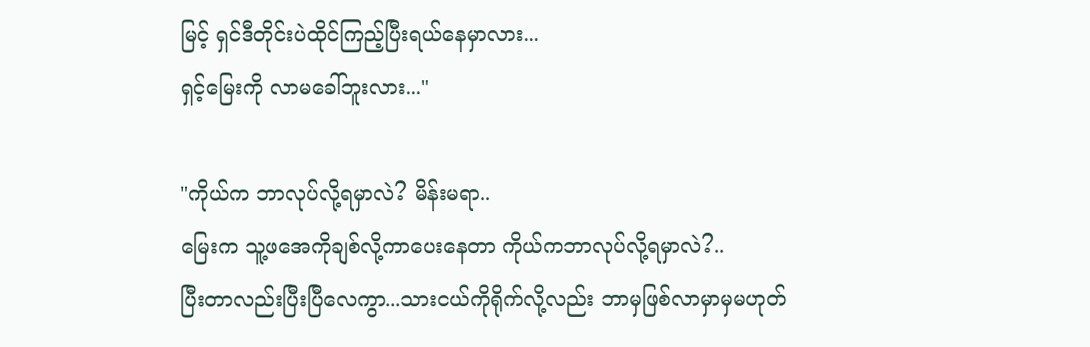မြင့် ရှင်ဒီတိုင်းပဲထိုင်ကြည့်ပြီးရယ်နေမှာလား...
ရှင့်မြေးကို လာမခေါ်ဘူးလား..."

"ကိုယ်က ဘာလုပ်လို့ရမှာလဲ? မိန်းမရာ..
မြေးက သူ့ဖအေကိုချစ်လို့ကာပေးနေတာ ကိုယ်ကဘာလုပ်လို့ရမှာလဲ?..
ပြီးတာလည်းပြီးပြီလေကွာ...သားငယ်ကိုရိုက်လို့လည်း ဘာမှဖြစ်လာမှာမှမဟုတ်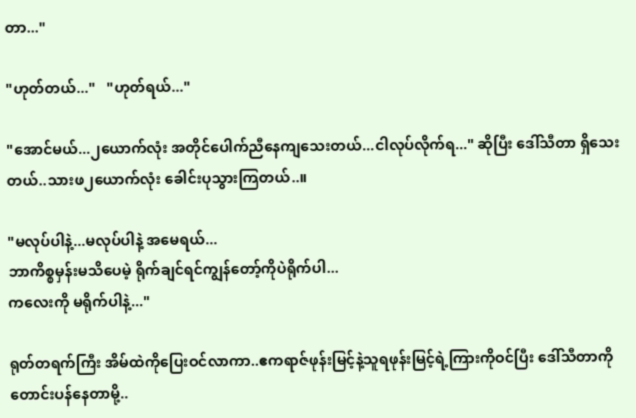တာ..."

"ဟုတ်တယ်..."   "ဟုတ်ရယ်..."

"အောင်မယ်...၂ယောက်လုံး အတိုင်ပေါက်ညီနေကျသေးတယ်...ငါလုပ်လိုက်ရ..." ဆိုပြီး ဒေါ်သီတာ ရှိသေးတယ်..သားဖ၂ယောက်လုံး ခေါင်းပုသွားကြတယ်..။

"မလုပ်ပါနဲ့...မလုပ်ပါနဲ့ အမေရယ်...
ဘာကိစ္စမှန်းမသိပေမဲ့ ရိုက်ချင်ရင်ကျွန်တော့်ကိုပဲရိုက်ပါ...
ကလေးကို မရိုက်ပါနဲ့..."

ရုတ်တရက်ကြီး အိမ်ထဲကိုပြေးဝင်လာကာ..ဧကရာဇ်ဖုန်းမြင့်နဲ့သူရဖုန်းမြင့်ရဲ့ကြားကိုဝင်ပြီး ဒေါ်သီတာကို တောင်းပန်နေတာမို့..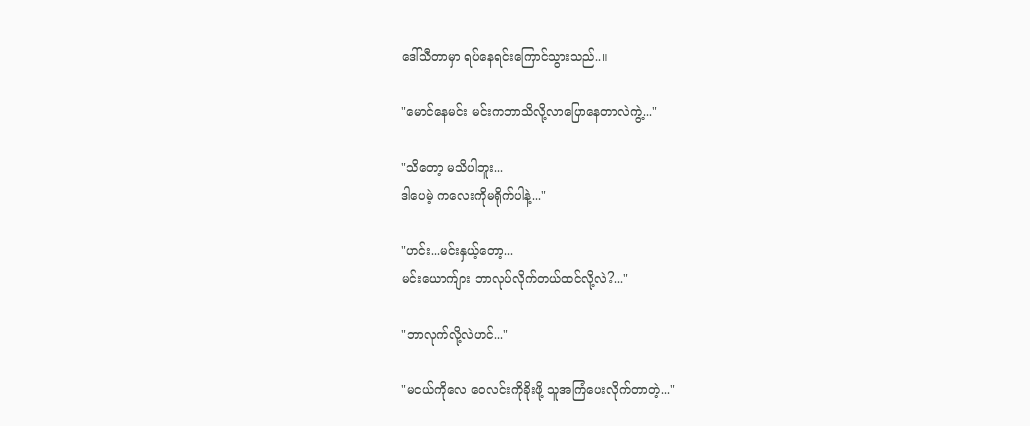ဒေါ်သီတာမှာ ရပ်နေရင်းကြောင်သွားသည်..။

"မောင်နေမင်း မင်းကဘာသိလို့လာပြောနေတာလဲကွဲ့..."

"သိတော့ မသိပါဘူး...
ဒါပေမဲ့ ကလေးကိုမရိုက်ပါနဲ့..."

"ဟင်း...မင်းနှယ့်တော့...
မင်းယောက်ျား ဘာလုပ်လိုက်တယ်ထင်လို့လဲ?..."

"ဘာလုက်လို့လဲဟင်..."

"မငယ်ကိုလေ ဝေလင်းကိုခိုးဖို့ သူအကြံပေးလိုက်တာတဲ့..."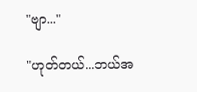"ဗျာ..."

"ဟုတ်တယ်...ဘယ်အ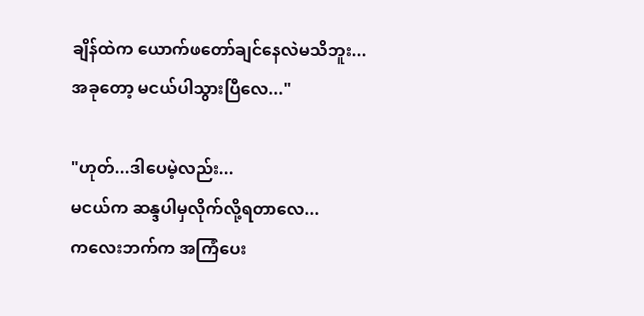ချိန်ထဲက ယောက်ဖတော်ချင်နေလဲမသိဘူး...
အခုတော့ မငယ်ပါသွားပြီလေ..."

"ဟုတ်...ဒါပေမဲ့လည်း...
မငယ်က ဆန္ဒပါမှလိုက်လို့ရတာလေ...
ကလေးဘက်က အကြံပေး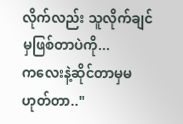လိုက်လည်း သူလိုက်ချင်မှဖြစ်တာပဲကို...
ကလေးနဲ့ဆိုင်တာမှမဟုတ်တာ.."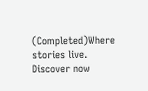(Completed)Where stories live. Discover now